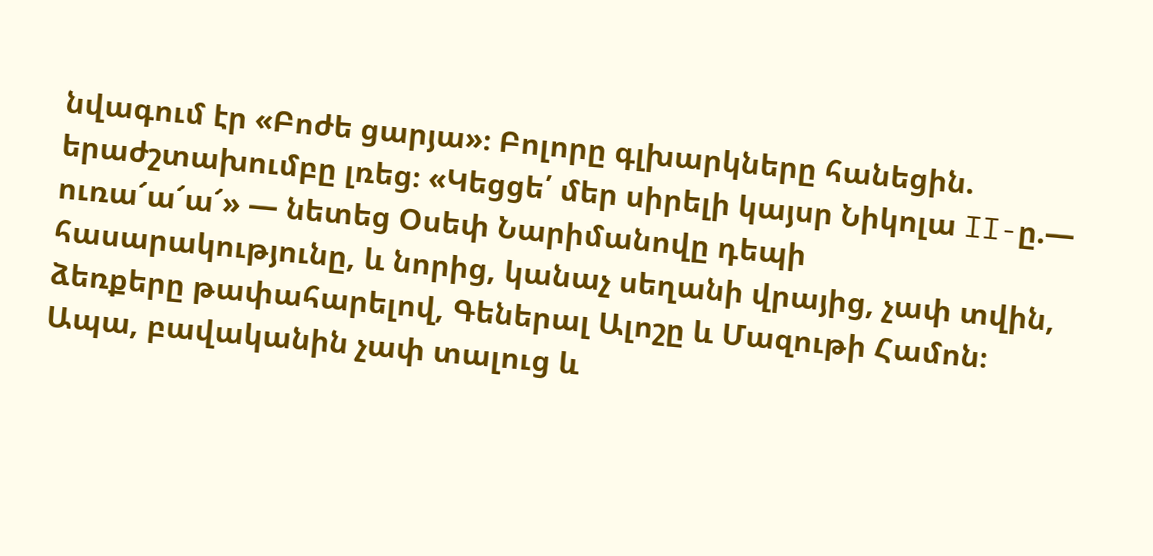նվագում էր «Բոժե ցարյա»։ Բոլորը գլխարկները հանեցին. երաժշտախումբը լռեց։ «Կեցցե՛ մեր սիրելի կայսր Նիկոլա II-ը.— ուռա՜ա՜ա՜» — նետեց Օսեփ Նարիմանովը դեպի հասարակությունը, և նորից, կանաչ սեղանի վրայից, չափ տվին, ձեռքերը թափահարելով, Գեներալ Ալոշը և Մազութի Համոն։ Ապա, բավականին չափ տալուց և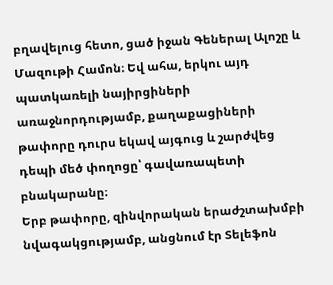բղավելուց հետո, ցած իջան Գեներալ Ալոշը և Մազութի Համոն։ Եվ ահա, երկու այդ պատկառելի նայիրցիների առաջնորդությամբ, քաղաքացիների թափորը դուրս եկավ այգուց և շարժվեց դեպի մեծ փողոցը՝ գավառապետի բնակարանը։
Երբ թափորը, զինվորական երաժշտախմբի նվագակցությամբ, անցնում էր Տելեֆոն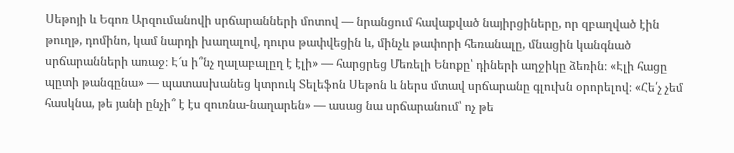Սեթոյի և Եգոռ Արզումանովի սրճարանների մոտով — նրանցում հավաքված նայիրցիները, որ զբաղված էին թուղթ, դոմինո, կամ նարդի խաղալով, դուրս թափվեցին և, մինչև թափորի հեռանալը, մնացին կանգնած սրճարանների առաջ։ Է՜ս ի՞նչ ղալաբալըղ է էլի» — հարցրեց Մեռելի Ենոքը՝ դիների աղջիկը ձեռին։ «Էլի հացը պըտի թանգընա» — պատասխանեց կտրուկ Տելեֆոն Սեթոն և ներս մտավ սրճարանը գլուխն օրորելով։ «Հե՛չ չեմ հասկնա, թե յանի ընչի՞ է էս զուռնա-նաղարեն» — ասաց նա սրճարանում՝ ոչ թե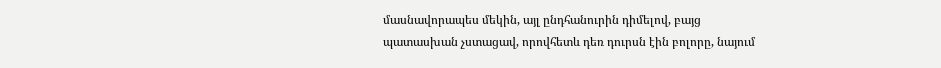մասնավորապես մեկին, այլ ընդհանուրին դիմելով, բայց պատասխան չստացավ, որովհետև դեռ դուրսն էին բոլորը, նայում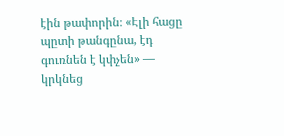էին թափորին։ «Էլի հացը պըտի թանգընա, էդ գուռնեն է կփչեն» — կրկնեց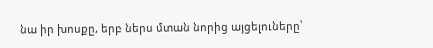նա իր խոսքը, երբ ներս մտան նորից այցելուները՝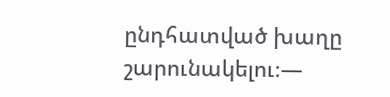ընդհատված խաղը շարունակելու։—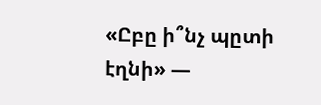«Ըբը ի՞նչ պըտի էղնի» —